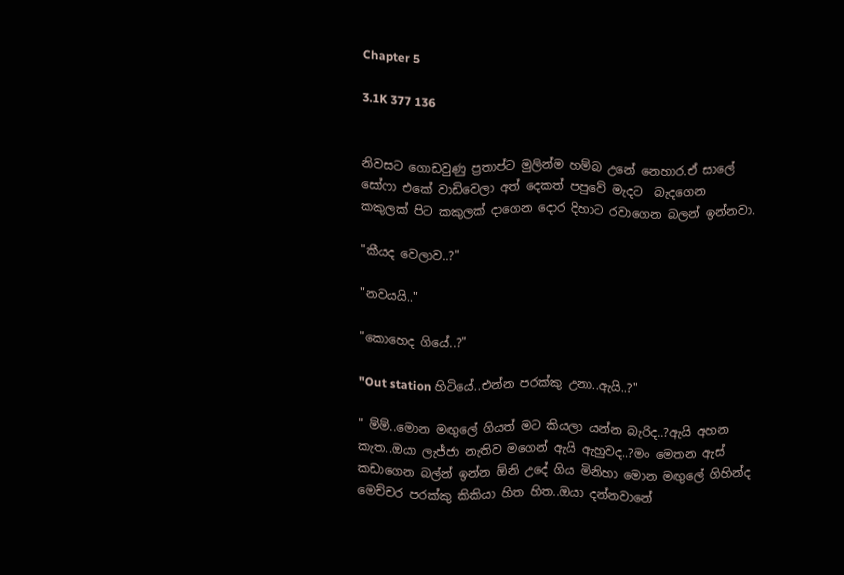Chapter 5

3.1K 377 136


නිවසට ගොඩවුණු ප්‍රතාප්ට මුලින්ම හම්බ උනේ නෙහාර.ඒ සාලේ සෝෆා එකේ වාඩිවෙලා අත් දෙකත් පපුවේ මැදට  බැදගෙන කකුලක් පිට කකුලක් දාගෙන දොර දිහාට රවාගෙන බලන් ඉන්නවා.

"කීයද වෙලාව..?"

"නවයයි.."

"කොහෙද ගියේ..?"

"Out station හිටියේ..එන්න පරක්කු උනා..ඇයි..?"

" ම්ම්..මොන මඟුලේ ගියත් මට කියලා යන්න බැරිද..?ඇයි අහන කැත..ඔයා ලැජ්ජා නැතිව මගෙන් ඇයි ඇහුවද..?මං මෙතන ඇස් කඩාගෙන බල්න් ඉන්න ඕනි උදේ ගිය මිනිහා මොන මඟුලේ ගිහින්ද මෙච්චර පරක්කු කිකියා හිත හිත..ඔයා දන්නවානේ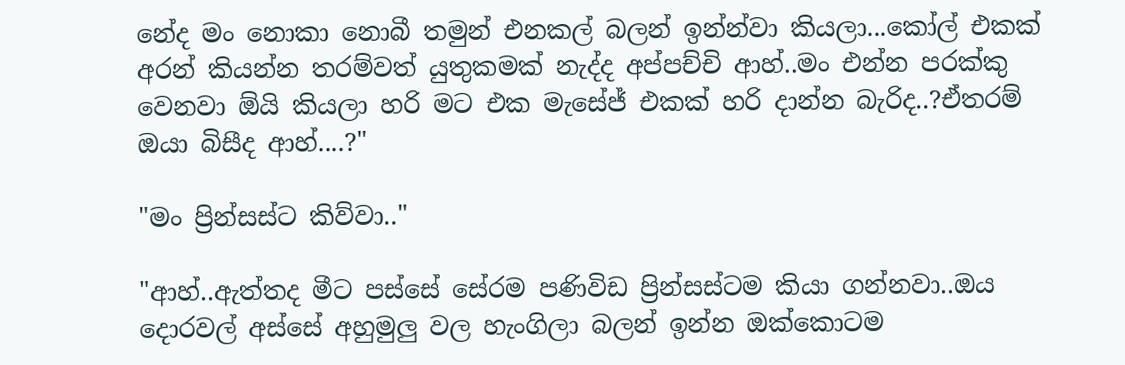නේද මං නොකා නොබී තමුන් එනකල් බලන් ඉන්න්වා කියලා...කෝල් එකක් අරන් කියන්න තරම්වත් යුතුකමක් නැද්ද අප්පච්චි ආහ්..මං එන්න පරක්කු වෙනවා ඕයි කියලා හරි මට එක මැසේජ් එකක් හරි දාන්න බැරිද..?ඒතරම් ඔයා බිසීද ආහ්....?"

"මං ප්‍රින්සස්ට කිව්වා.."

"ආහ්..ඇත්තද මීට පස්සේ සේරම පණිවිඩ ප්‍රින්සස්ටම කියා ගන්නවා..ඔය දොරවල් අස්සේ අහුමුලු වල හැංගිලා බලන් ඉන්න ඔක්කොටම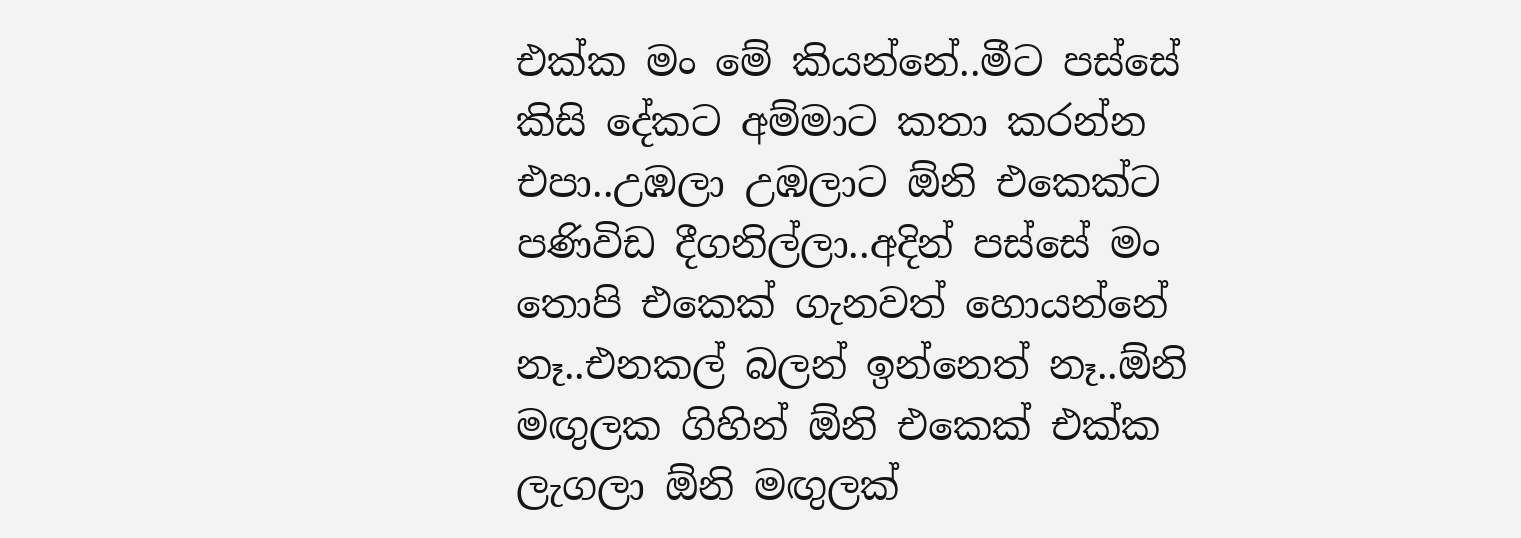එක්ක මං මේ කියන්නේ..මීට පස්සේ කිසි දේකට අම්මාට කතා කරන්න එපා..උඹලා උඹලාට ඕනි එකෙක්ට පණිවිඩ දීගනිල්ලා..අදින් පස්සේ මං තොපි එකෙක් ගැනවත් හොයන්නේ නෑ..එනකල් බලන් ඉන්නෙත් නෑ..ඕනි මඟුලක ගිහින් ඕනි එකෙක් එක්ක ලැගලා ඕනි මඟුලක්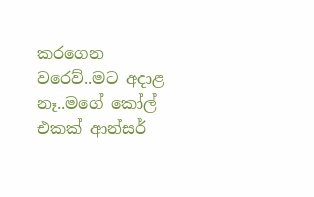කරගෙන වරෙව්..මට අදාළ නෑ..මගේ කෝල් එකක් ආන්සර්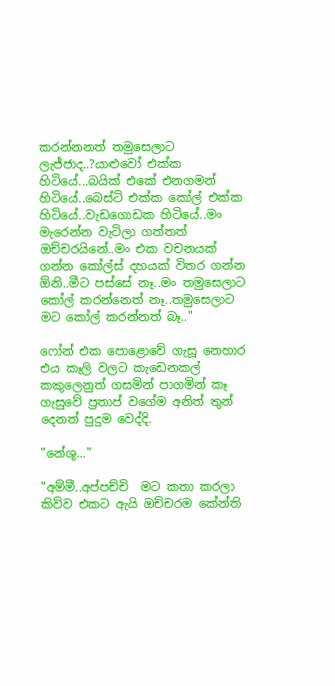කරන්නනත් තමුසෙලාට ලැජ්ජාද..?යාළුවෝ එක්ක හිටියේ...බයික් එකේ එනගමන් හිටියේ..බෙස්ටි එක්ක කෝල් එක්ක හිටියේ..වැඩගොඩක හිටියේ..මං මැරෙන්න වැටිලා ගත්තත් ඔච්චරයිනේ..මං එක වචනයක් ගන්න කෝල්ස් දහයක් විතර ගන්න ඕනි..මීට පස්සේ නෑ..මං තමුසෙලාට කෝල් කරන්නෙත් නෑ..තමුසෙලාට මට කෝල් කරන්නත් බෑ.."

ෆෝන් එක පොළොවේ ගැසූ නෙහාර එය කෑලි වලට කැඩෙනකල් කකුලෙනුත් ගසමින් පාගමින් කෑ ගැසුවේ ප්‍රතාප් වගේම අනිත් තුන් දෙනත් පුදුම වෙද්දි.

"නේශූ..."

"අම්මී..අප්පච්චි  මට කතා කරලා කිව්ව එකට ඇයි ඔච්චරම කේන්ති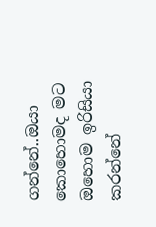ගන්නේ..ඔයා කොහොමද මට ඔහොම ඉරිසියා කරන්නේ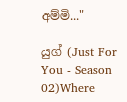අම්මි..."

යුග් (Just For You - Season 02)Where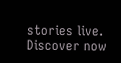stories live. Discover now